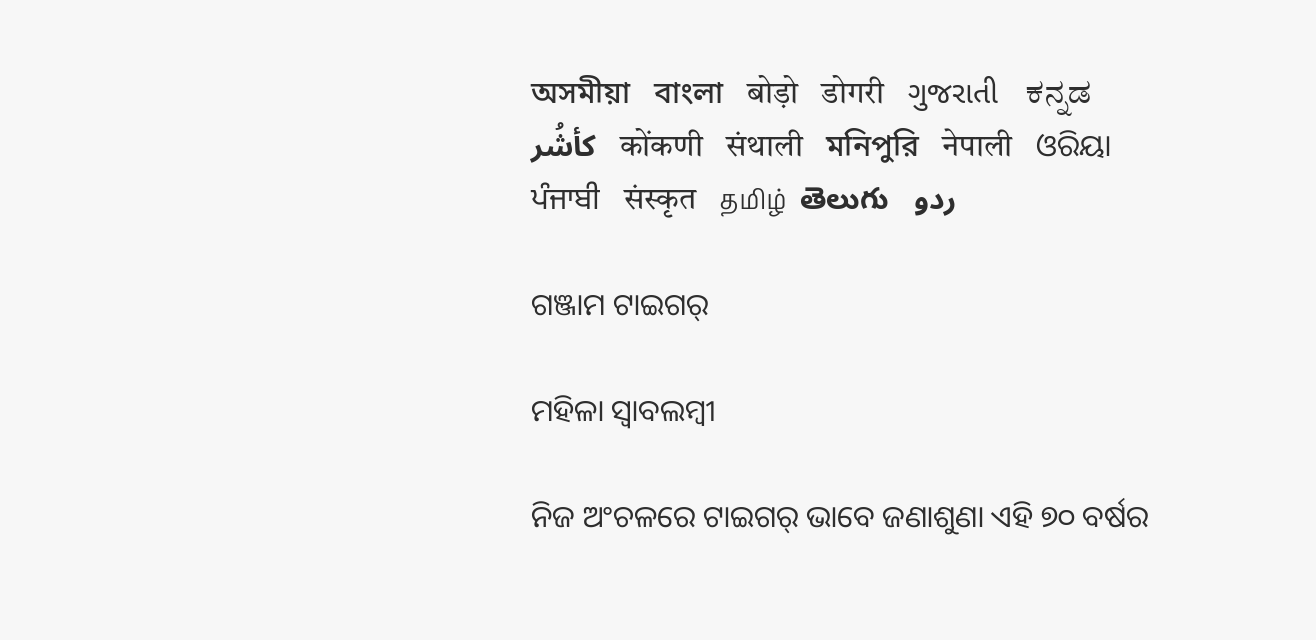অসমীয়া   বাংলা   बोड़ो   डोगरी   ગુજરાતી   ಕನ್ನಡ   كأشُر   कोंकणी   संथाली   মনিপুরি   नेपाली   ଓରିୟା   ਪੰਜਾਬੀ   संस्कृत   தமிழ்  తెలుగు   ردو

ଗଞ୍ଜାମ ଟାଇଗର୍

ମହିଳା ସ୍ୱାବଲମ୍ବୀ

ନିଜ ଅଂଚଳରେ ଟାଇଗର୍ ଭାବେ ଜଣାଶୁଣା ଏହି ୭୦ ବର୍ଷର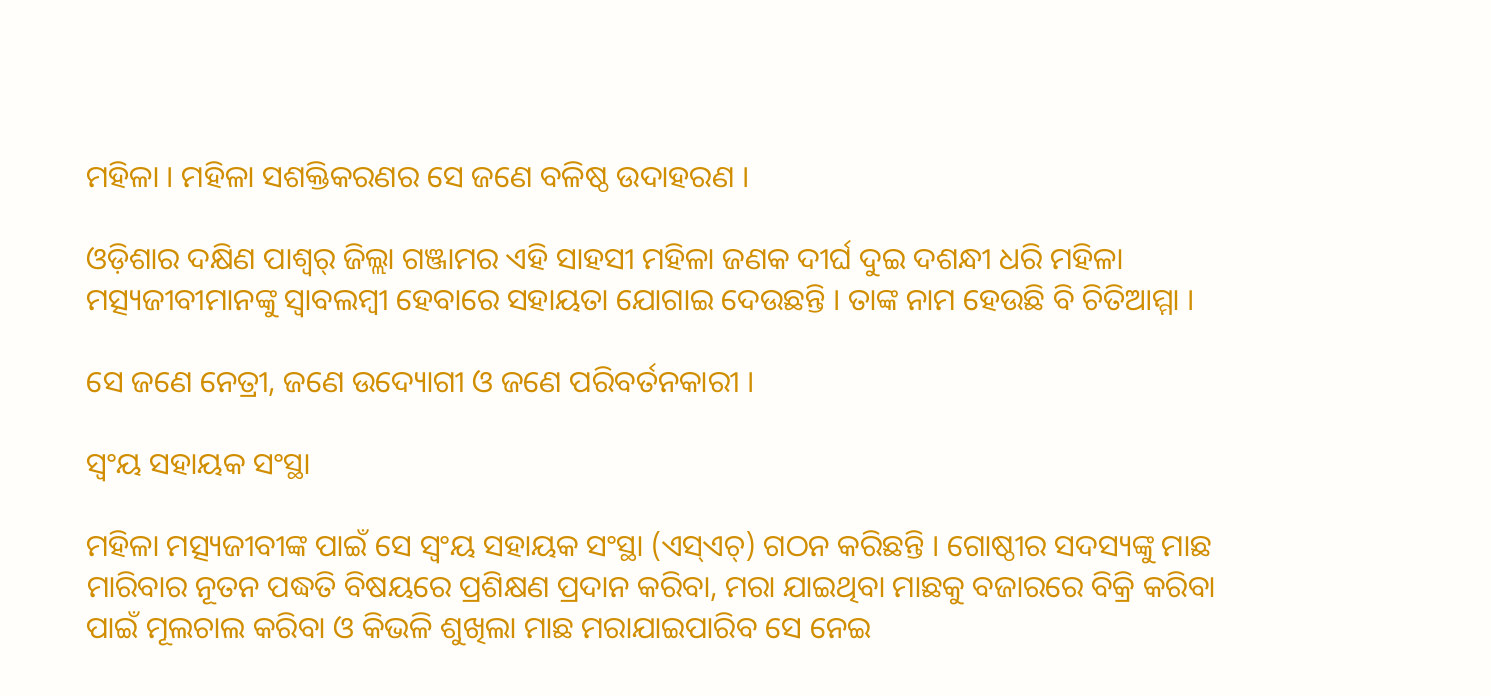ମହିଳା । ମହିଳା ସଶକ୍ତିକରଣର ସେ ଜଣେ ବଳିଷ୍ଠ ଉଦାହରଣ ।

ଓଡ଼ିଶାର ଦକ୍ଷିଣ ପାଶ୍ୱର୍ ଜିଲ୍ଲା ଗଞ୍ଜାମର ଏହି ସାହସୀ ମହିଳା ଜଣକ ଦୀର୍ଘ ଦୁଇ ଦଶନ୍ଧୀ ଧରି ମହିଳା ମତ୍ସ୍ୟଜୀବୀମାନଙ୍କୁ ସ୍ୱାବଲମ୍ବୀ ହେବାରେ ସହାୟତା ଯୋଗାଇ ଦେଉଛନ୍ତି । ତାଙ୍କ ନାମ ହେଉଛି ବି ଚିତିଆମ୍ମା ।

ସେ ଜଣେ ନେତ୍ରୀ, ଜଣେ ଉଦ୍ୟୋଗୀ ଓ ଜଣେ ପରିବର୍ତନକାରୀ ।

ସ୍ୱଂୟ ସହାୟକ ସଂସ୍ଥା

ମହିଳା ମତ୍ସ୍ୟଜୀବୀଙ୍କ ପାଇଁ ସେ ସ୍ୱଂୟ ସହାୟକ ସଂସ୍ଥା (ଏସ୍ଏଚ୍) ଗଠନ କରିଛନ୍ତି । ଗୋଷ୍ଠୀର ସଦସ୍ୟଙ୍କୁ ମାଛ ମାରିବାର ନୂତନ ପଦ୍ଧତି ବିଷୟରେ ପ୍ରଶିକ୍ଷଣ ପ୍ରଦାନ କରିବା, ମରା ଯାଇଥିବା ମାଛକୁ ବଜାରରେ ବିକ୍ରି କରିବା ପାଇଁ ମୂଲଚାଲ କରିବା ଓ କିଭଳି ଶୁଖିଲା ମାଛ ମରାଯାଇପାରିବ ସେ ନେଇ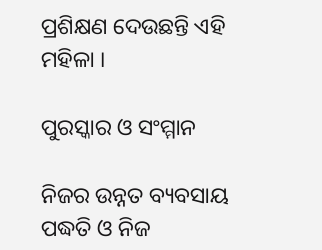ପ୍ରଶିକ୍ଷଣ ଦେଉଛନ୍ତି ଏହି ମହିଳା ।

ପୁରସ୍କାର ଓ ସଂମ୍ମାନ

ନିଜର ଉନ୍ନତ ବ୍ୟବସାୟ ପଦ୍ଧତି ଓ ନିଜ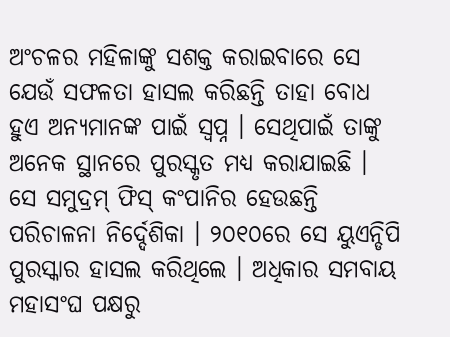ଅଂଚଳର ମହିଳାଙ୍କୁ ସଶକ୍ତ କରାଇବାରେ ସେ ଯେଉଁ ସଫଳତା ହାସଲ କରିଛନ୍ତି ତାହା ବୋଧ ହୁଏ ଅନ୍ୟମାନଙ୍କ ପାଇଁ ସ୍ୱପ୍ନ । ସେଥିପାଇଁ ତାଙ୍କୁ ଅନେକ ସ୍ଥାନରେ ପୁରସ୍କୃତ ମଧ୍ୟ କରାଯାଇଛି । ସେ ସମୁଦ୍ରମ୍ ଫିସ୍ କଂପାନିର ହେଉଛନ୍ତି ପରିଚାଳନା ନିର୍ଦ୍ଦେଶିକା । ୨୦୧୦ରେ ସେ ୟୁଏନ୍ଡିପି ପୁରସ୍କାର ହାସଲ କରିଥିଲେ । ଅଧିକାର ସମବାୟ ମହାସଂଘ ପକ୍ଷରୁ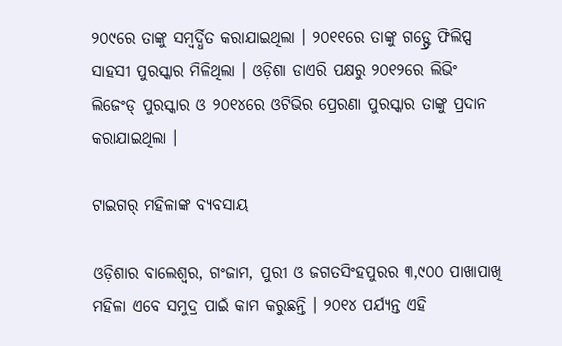୨୦୯ରେ ତାଙ୍କୁ ସମ୍ବର୍ଦ୍ଧିତ କରାଯାଇଥିଲା । ୨୦୧୧ରେ ତାଙ୍କୁ ଗଡ୍ଫ୍ରେ ଫିଲିପ୍ସ ସାହସୀ ପୁରସ୍କାର ମିଳିଥିଲା । ଓଡ଼ିଶା ଡାଏରି ପକ୍ଷରୁ ୨୦୧୨ରେ ଲିଭିଂ ଲିଜେଂଡ୍ ପୁରସ୍କାର ଓ ୨୦୧୪ରେ ଓଟିଭିର ପ୍ରେରଣା ପୁରସ୍କାର ତାଙ୍କୁ ପ୍ରଦାନ କରାଯାଇଥିଲା ।

ଟାଇଗର୍ ମହିଳାଙ୍କ ବ୍ୟବସାୟ

ଓଡ଼ିଶାର ବାଲେଶ୍ୱର, ଗଂଜାମ, ପୁରୀ ଓ ଜଗତସିଂହପୁରର ୩,୯୦୦ ପାଖାପାଖି ମହିଳା ଏବେ ସମୁଦ୍ର ପାଇଁ କାମ କରୁଛନ୍ତି । ୨୦୧୪ ପର୍ଯ୍ୟନ୍ତ ଏହି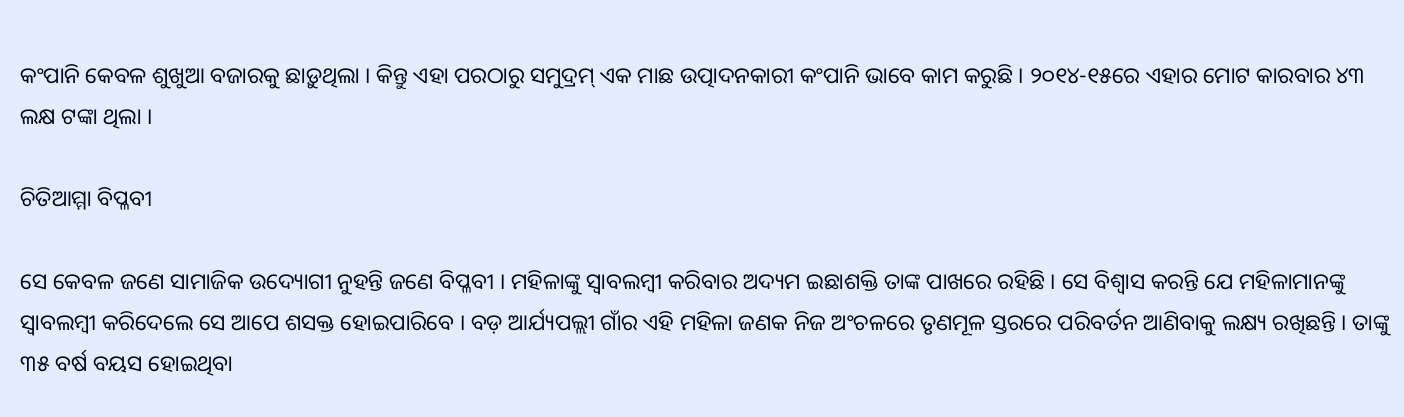କଂପାନି କେବଳ ଶୁଖୁଆ ବଜାରକୁ ଛାଡ଼ୁଥିଲା । କିନ୍ତୁ ଏହା ପରଠାରୁ ସମୁଦ୍ରମ୍ ଏକ ମାଛ ଉତ୍ପାଦନକାରୀ କଂପାନି ଭାବେ କାମ କରୁଛି । ୨୦୧୪-୧୫ରେ ଏହାର ମୋଟ କାରବାର ୪୩ ଲକ୍ଷ ଟଙ୍କା ଥିଲା ।

ଚିତିଆମ୍ମା ବିପ୍ଳବୀ

ସେ କେବଳ ଜଣେ ସାମାଜିକ ଉଦ୍ୟୋଗୀ ନୁହନ୍ତି ଜଣେ ବିପ୍ଳବୀ । ମହିଳାଙ୍କୁ ସ୍ୱାବଲମ୍ବୀ କରିବାର ଅଦ୍ୟମ ଇଛାଶକ୍ତି ତାଙ୍କ ପାଖରେ ରହିଛି । ସେ ବିଶ୍ୱାସ କରନ୍ତି ଯେ ମହିଳାମାନଙ୍କୁ ସ୍ୱାବଲମ୍ବୀ କରିଦେଲେ ସେ ଆପେ ଶସକ୍ତ ହୋଇପାରିବେ । ବଡ଼ ଆର୍ଯ୍ୟପଲ୍ଲୀ ଗାଁର ଏହି ମହିଳା ଜଣକ ନିଜ ଅଂଚଳରେ ତୃଣମୂଳ ସ୍ତରରେ ପରିବର୍ତନ ଆଣିବାକୁ ଲକ୍ଷ୍ୟ ରଖିଛନ୍ତି । ତାଙ୍କୁ ୩୫ ବର୍ଷ ବୟସ ହୋଇଥିବା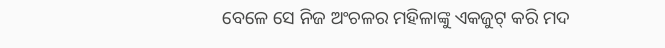ବେଳେ ସେ ନିଜ ଅଂଚଳର ମହିଳାଙ୍କୁ ଏକଜୁଟ୍ କରି ମଦ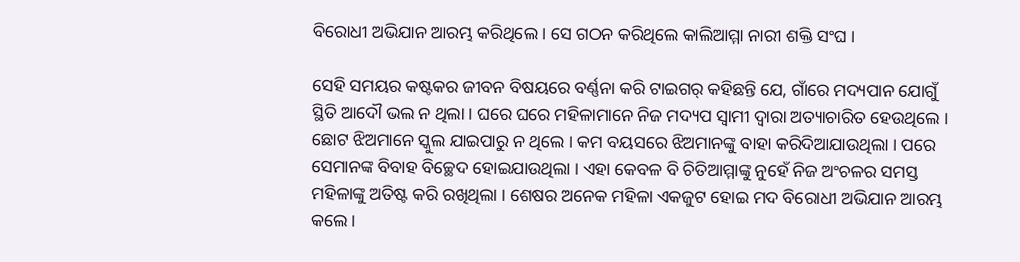ବିରୋଧୀ ଅଭିଯାନ ଆରମ୍ଭ କରିଥିଲେ । ସେ ଗଠନ କରିଥିଲେ କାଲିଆମ୍ମା ନାରୀ ଶକ୍ତି ସଂଘ ।

ସେହି ସମୟର କଷ୍ଟକର ଜୀବନ ବିଷୟରେ ବର୍ଣ୍ଣନା କରି ଟାଇଗର୍ କହିଛନ୍ତି ଯେ, ଗାଁରେ ମଦ୍ୟପାନ ଯୋଗୁଁ ସ୍ଥିତି ଆଦୌ ଭଲ ନ ଥିଲା । ଘରେ ଘରେ ମହିଳାମାନେ ନିଜ ମଦ୍ୟପ ସ୍ୱାମୀ ଦ୍ୱାରା ଅତ୍ୟାଚାରିତ ହେଉଥିଲେ । ଛୋଟ ଝିଅମାନେ ସ୍କୁଲ ଯାଇପାରୁ ନ ଥିଲେ । କମ ବୟସରେ ଝିଅମାନଙ୍କୁ ବାହା କରିଦିଆଯାଉଥିଲା । ପରେ ସେମାନଙ୍କ ବିବାହ ବିଚ୍ଛେଦ ହୋଇଯାଉଥିଲା । ଏହା କେବଳ ବି ଚିତିଆମ୍ମାଙ୍କୁ ନୁହେଁ ନିଜ ଅଂଚଳର ସମସ୍ତ ମହିଳାଙ୍କୁ ଅତିଷ୍ଟ କରି ରଖିଥିଲା । ଶେଷର ଅନେକ ମହିଳା ଏକଜୁଟ ହୋଇ ମଦ ବିରୋଧୀ ଅଭିଯାନ ଆରମ୍ଭ କଲେ ।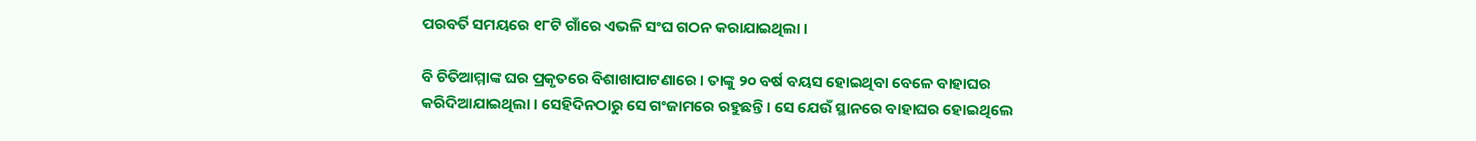ପରବର୍ତି ସମୟରେ ୧୮ଟି ଗାଁରେ ଏଭଳି ସଂଘ ଗଠନ କରାଯାଇଥିଲା ।

ବି ଚିତିଆମ୍ମାଙ୍କ ଘର ପ୍ରକୃତରେ ବିଶାଖାପାଟଣାରେ । ତାଙ୍କୁ ୨୦ ବର୍ଷ ବୟସ ହୋଇଥିବା ବେଳେ ବାହାଘର କରିଦିଆଯାଇଥିଲା । ସେହିଦିନଠାରୁ ସେ ଗଂଜାମରେ ରହୁଛନ୍ତି । ସେ ଯେଉଁ ସ୍ଥାନରେ ବାହାଘର ହୋଇଥିଲେ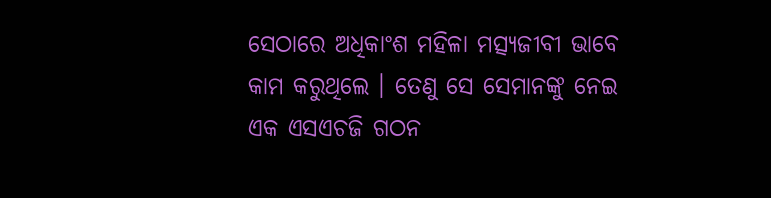ସେଠାରେ ଅଧିକାଂଶ ମହିଳା ମତ୍ସ୍ୟଜୀବୀ ଭାବେ କାମ କରୁଥିଲେ । ତେଣୁ ସେ ସେମାନଙ୍କୁ ନେଇ ଏକ ଏସଏଚଜି ଗଠନ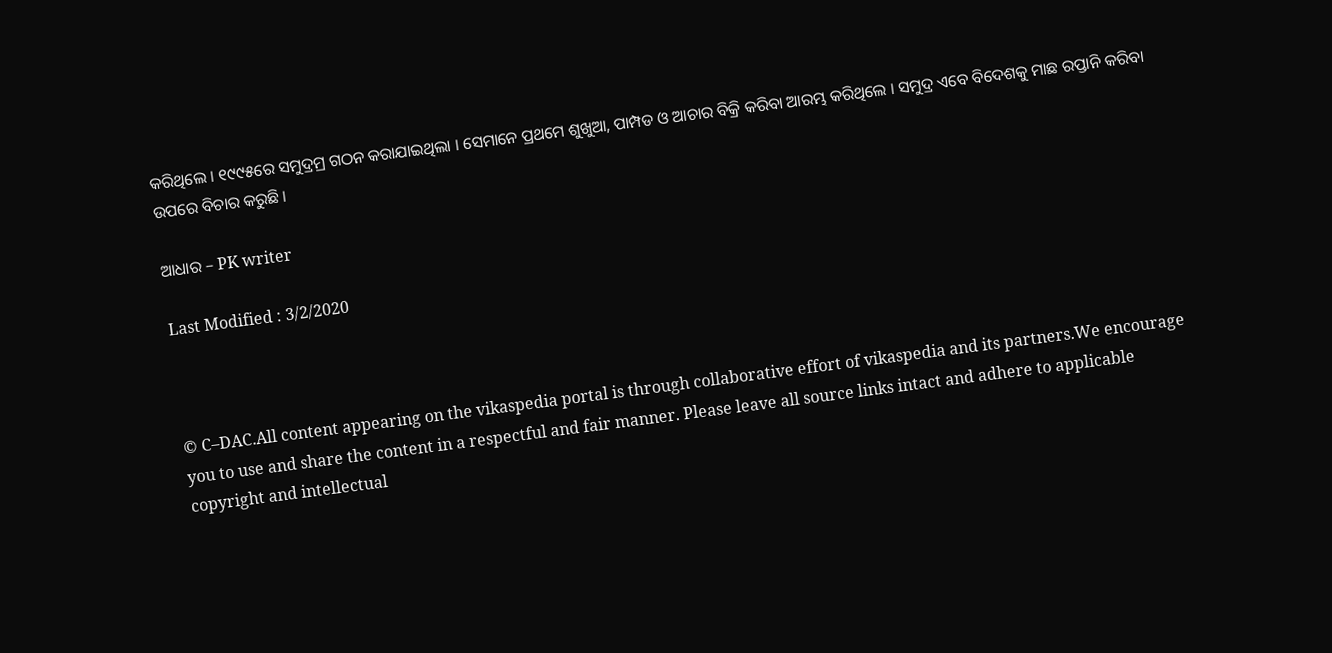କରିଥିଲେ । ୧୯୯୫ରେ ସମୁଦ୍ରମ୍ର ଗଠନ କରାଯାଇଥିଲା । ସେମାନେ ପ୍ରଥମେ ଶୁଖୁଆ, ପାମ୍ପଡ ଓ ଆଚାର ବିକ୍ରି କରିବା ଆରମ୍ଭ କରିଥିଲେ । ସମୁଦ୍ର ଏବେ ବିଦେଶକୁ ମାଛ ରପ୍ତାନି କରିବା ଉପରେ ବିଚାର କରୁଛି ।

ଆଧାର – PK writer

Last Modified : 3/2/2020



© C–DAC.All content appearing on the vikaspedia portal is through collaborative effort of vikaspedia and its partners.We encourage you to use and share the content in a respectful and fair manner. Please leave all source links intact and adhere to applicable copyright and intellectual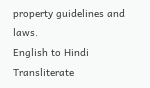property guidelines and laws.
English to Hindi Transliterate